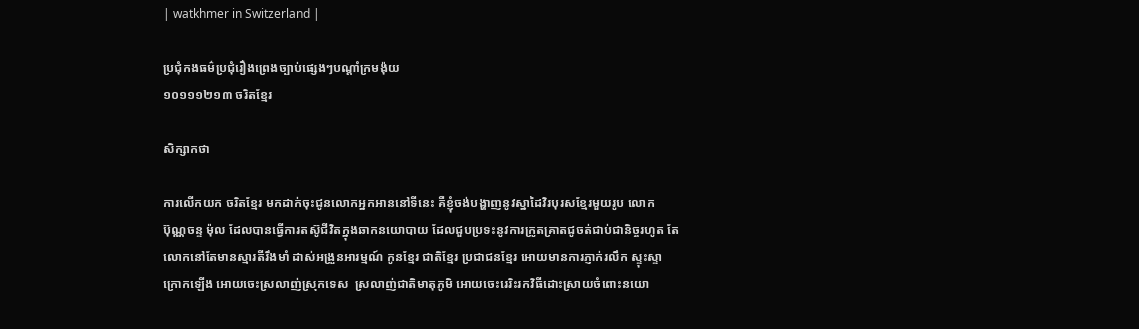| watkhmer in Switzerland |

ប្រជុំកងធម៌ប្រជុំរឿងព្រេងច្បាប់ផ្សេងៗបណ្ដាំក្រមង៉ុយ
១០១១១២១៣ ចរិតខ្មែរ

សិក្សាកថា

ការលើកយក ចរិតខ្មែរ មកដាក់ចុះជូនលោកអ្នកអាននៅទីនេះ គឺខ្ញុំចង់បង្ហាញនូវស្នាដៃវិរបុរសខ្មែរមួយរូប លោក
ប៊ុណ្ណចន្ទ ម៉ុល ដែលបានធ្វើការតស៊ូជីវិតក្នុងឆាកនយោបាយ ដែលជួបប្រទះនូវការក្រូតគ្រាតជូចត់ជាប់ជានិច្ចរហូត តែ
លោកនៅតែមានស្មារតីរឹងមាំ ដាស់អង្រួនអារម្មណ៍ កូនខ្មែរ ជាតិខ្មែរ ប្រជាជនខ្មែរ អោយមានការភ្ញាក់រលឹក ស្ទុះស្ទា
ក្រោកឡើង អោយចេះស្រលាញ់ស្រុកទេស  ស្រលាញ់ជាតិមាតុភូមិ អោយចេះរេរិះរកវិធីដោះស្រាយចំពោះនយោ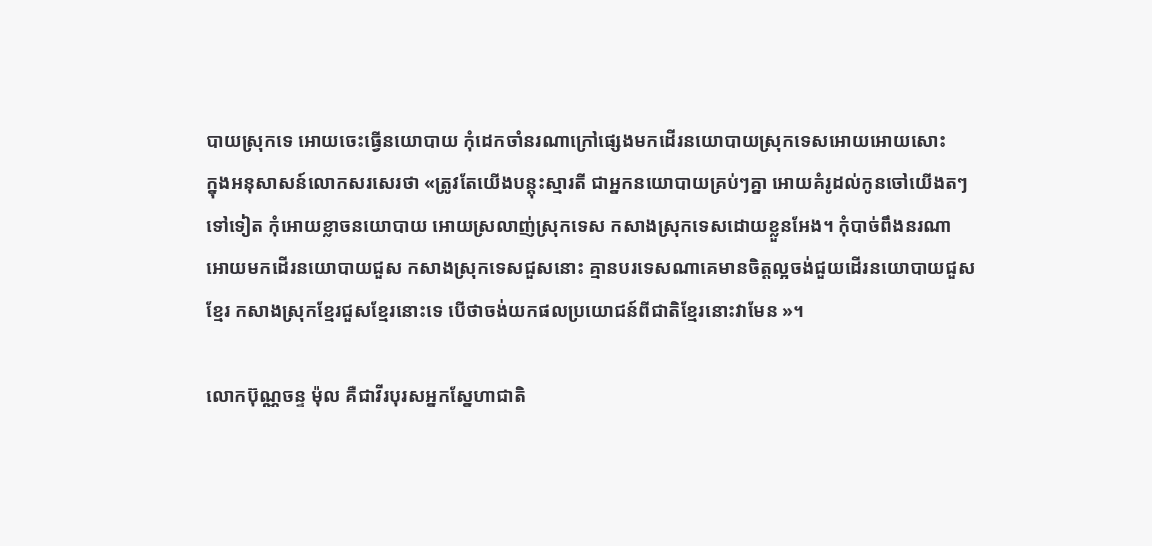បាយស្រុកទេ អោយចេះធ្វើនយោបាយ កុំដេកចាំនរណាក្រៅផ្សេងមកដើរនយោបាយស្រុកទេសអោយអោយសោះ
ក្នុងអនុសាសន៍លោកសរសេរថា «ត្រូវតែយើងបន្ដុះស្មារតី ជាអ្នកនយោបាយគ្រប់ៗគ្នា អោយគំរូដល់កូនចៅយើងតៗ
ទៅទៀត កុំអោយខ្លាចនយោបាយ អោយស្រលាញ់ស្រុកទេស កសាងស្រុកទេសដោយខ្លួនអែង។ កុំបាច់ពឹងនរណា
អោយមកដើរនយោបាយជួស កសាងស្រុកទេសជួសនោះ គ្មានបរទេសណាគេមានចិត្ដល្អចង់ជួយដើរនយោបាយជួស
ខ្មែរ កសាងស្រុកខ្មែរជួសខ្មែរនោះទេ បើថាចង់យកផលប្រយោជន៍ពីជាតិខ្មែរនោះវាមែន »។

លោកប៊ុណ្ណចន្ទ ម៉ុល គឺជាវីរបុរសអ្នកស្នែហាជាតិ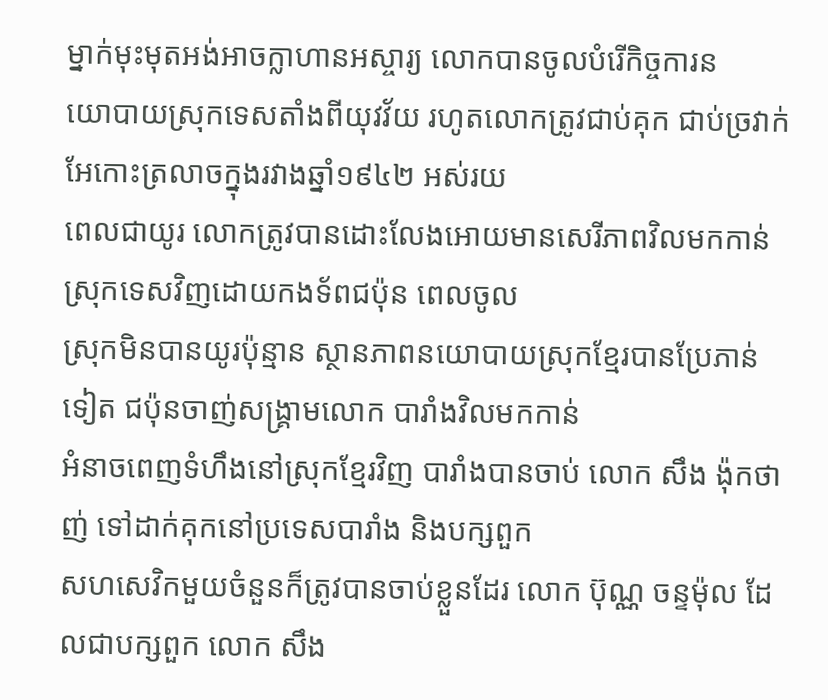ម្នាក់មុះមុតអង់អាចក្លាហានអស្ចារ្យ លោកបានចូលបំរើកិច្ចការន
យោបាយស្រុកទេសតាំងពីយុវវ័យ រហូតលោកត្រូវជាប់គុក ជាប់ច្រវាក់ អែកោះត្រលាចក្នុងរវាងឆ្នាំ១៩៤២ អស់រយ
ពេលជាយូរ លោកត្រូវបានដោះលែងអោយមានសេរីភាពវិលមកកាន់ស្រុកទេសវិញដោយកងទ័ពជប៉ុន ពេលចូល
ស្រុកមិនបានយូរប៉ុន្មាន ស្ថានភាពនយោបាយស្រុកខ្មែរបានប្រែភាន់ទៀត ជប៉ុនចាញ់សង្គ្រាមលោក បារាំងវិលមកកាន់
អំនាចពេញទំហឹងនៅស្រុកខ្មែរវិញ បារាំងបានចាប់ លោក សឹង ង៉ុកថាញ់ ទៅដាក់គុកនៅប្រទេសបារាំង និងបក្សពួក
សហសេវិកមួយចំនួនក៏ត្រូវបានចាប់ខ្លួនដែរ លោក ប៊ុណ្ណ ចន្ទម៉ុល ដែលជាបក្សពួក លោក សឹង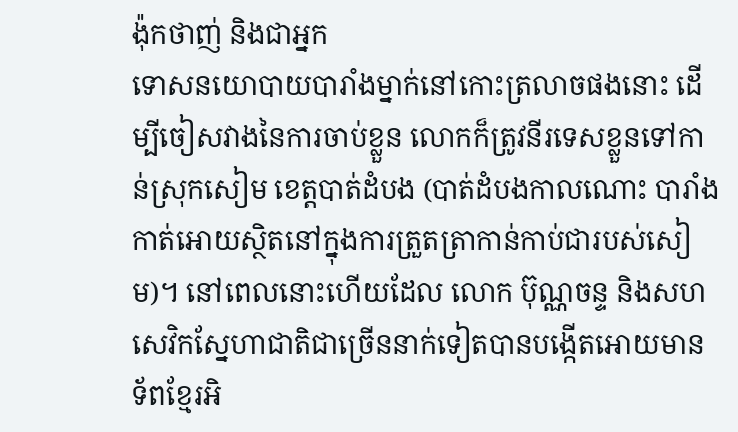ង៉ុកថាញ់ និងជាអ្នក
ទោសនយោបាយបារាំងម្នាក់នៅកោះត្រលាចផងនោះ ដើម្បីចៀសវាងនៃការចាប់ខ្លួន លោកក៏ត្រូវនីរទេសខ្លួនទៅកា
ន់ស្រុកសៀម ខេត្ដបាត់ដំបង (បាត់ដំបងកាលណោះ បារាំងកាត់អោយស្ថិតនៅក្នុងការត្រួតត្រាកាន់កាប់ជារបស់សៀ
ម)។ នៅពេលនោះហើយដែល លោក ប៊ុណ្ណចន្ទ និងសហសេវិកស្នែហាជាតិជាច្រើននាក់ទៀតបានបង្កើតអោយមាន
ទ័ពខ្មែរអិ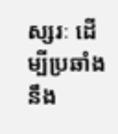ស្សរៈ ដើម្បីប្រឆាំងនឹង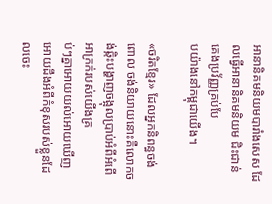អានានិគមនិយមបារាំងសេស ដែលធ្វើអានានិគមនិយម ជិះជាន់ គេងប្រវ័ញ្ញគ្រប់បែ
បយ៉ាងនៅកម្ពុជាយើង។

«ចរិតខ្មែរ» ដែលអ្នកនិពន្ធចង់ពោល ចង់និយាយនោះគឺលោកចង់ឆ្កិះបង្ហាញចង្អុលប្រាប់អំពីអំពើអាក្រក់របស់យើងគ្រ
ប់ៗគ្នាអោយយល់អោយឃើញ អោយដឹងអំពីកំខុសរបស់ខ្លួនដែលចេះ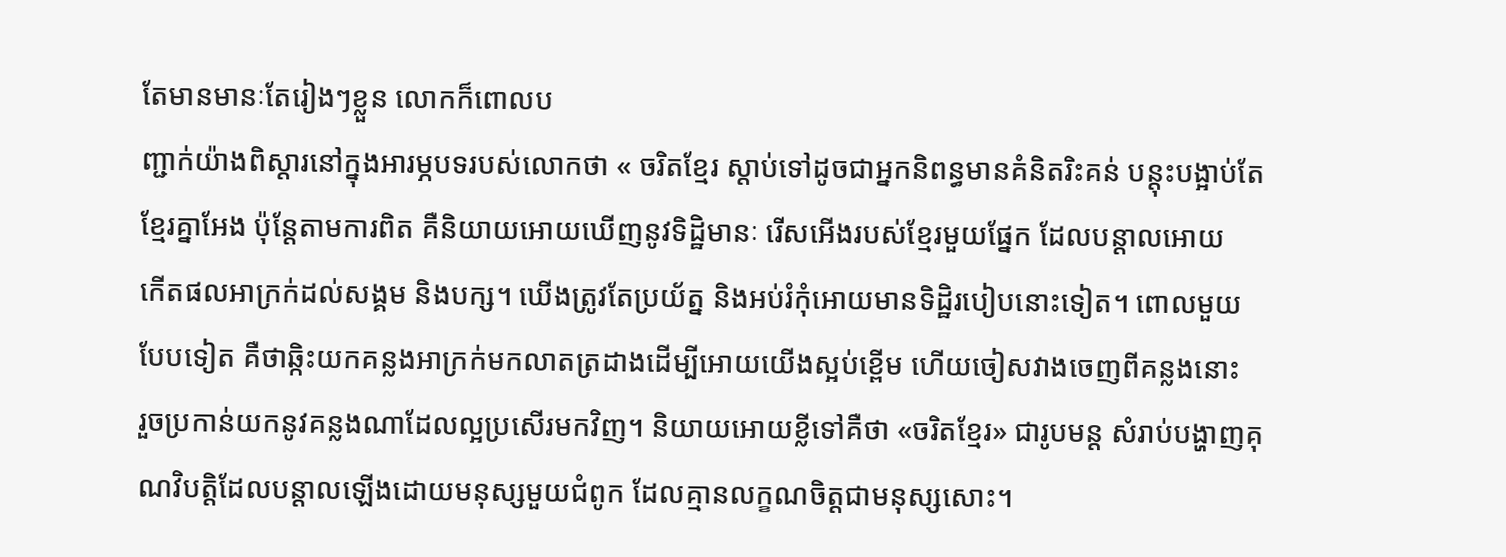តែមានមានៈតែរៀងៗខ្លួន លោកក៏ពោលប
ញ្ជាក់យ៉ាងពិស្ដារនៅក្នុងអារម្ភបទរបស់លោកថា « ចរិតខ្មែរ ស្ដាប់ទៅដូចជាអ្នកនិពន្ធមានគំនិតរិះគន់ បន្ដុះបង្អាប់តែ
ខ្មែរគ្នាអែង ប៉ុន្ដែតាមការពិត គឺនិយាយអោយឃើញនូវទិដ្ឋិមានៈ រើសអើងរបស់ខ្មែរមួយផ្នែក ដែលបន្ដាលអោយ
កើតផលអាក្រក់ដល់សង្គម និងបក្ស។ ឃើងត្រូវតែប្រយ័ត្ន និងអប់រំកុំអោយមានទិដ្ឋិរបៀបនោះទៀត។ ពោលមួយ
បែបទៀត គឺថាឆ្កិះយកគន្លងអាក្រក់មកលាតត្រដាងដើម្បីអោយយើងស្អប់ខ្ពើម ហើយចៀសវាងចេញពីគន្លងនោះ
រួចប្រកាន់យកនូវគន្លងណាដែលល្អប្រសើរមកវិញ។ និយាយអោយខ្លីទៅគឺថា «ចរិតខ្មែរ» ជារូបមន្ដ សំរាប់បង្ហាញគុ
ណវិបត្ដិដែលបន្ដាលឡើងដោយមនុស្សមួយជំពូក ដែលគ្មានលក្ខណចិត្ដជាមនុស្សសោះ។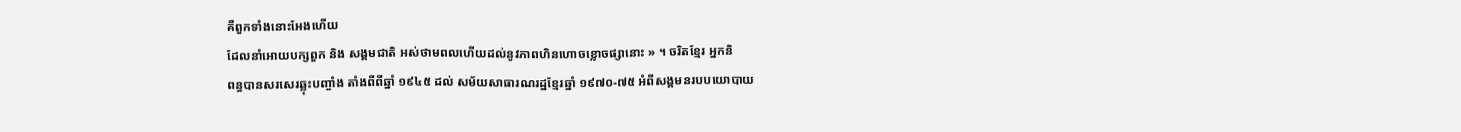គឺពួកទាំងនោះអែងហើយ
ដែលនាំអោយបក្សពួក និង សង្គមជាតិ អស់ថាមពលហើយដល់នូវភាពហិនហោចខ្លោចផ្សានោះ » ។ ចរិតខ្មែរ អ្នកនិ
ពន្ធបានសរសេរឆ្លុះបញ្ចាំង តាំងពីពីឆ្នាំ ១៩៤៥ ដល់ សម័យសាធារណរដ្ឋខ្មែរឆ្នាំ ១៩៧០-៧៥ អំពីសង្គមនរបបយោបាយ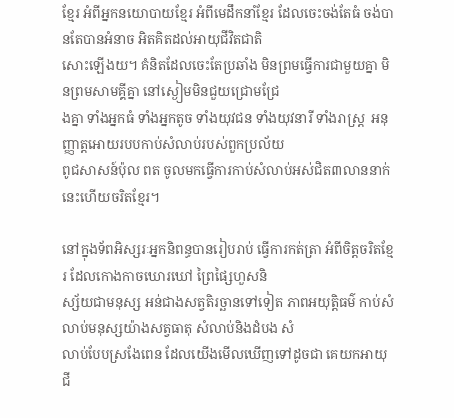ខ្មែរ អំពីអ្នកនយោបាយខ្មែរ អំពីមេដឹកនាំខ្មែរ ដែលចេះចង់តែធំ ចង់បានតែបានអំនាច អិតគិតដល់អាយុជីវិតជាតិ
សោះឡើងយ។ គំនិតដែលចេះតែប្រឆាំង មិនព្រមធ្វើការជាមួយគ្នា មិនព្រមសាមគ្គីគ្នា នៅស្ងៀមមិនជួយជ្រោមជ្រែ
ងគ្នា ទាំងអ្នកធំ ទាំងអ្នកតូច ទាំងយុវជន ទាំងយុវនារី ទាំងរាស្រ្ដ  អនុញ្ញាត្ដអោយរបបកាប់សំលាប់របស់ពួកប្រល័យ
ពូជសាសន៍ប៉ុល ពត ចូលមកធ្វើការកាប់សំលាប់អស់ជិត៣លាននាក់ នេះហើយចរិតខ្មែរ។

នៅក្នុងទ័ពអិស្សរៈអ្នកនិពន្ធបានរៀបរាប់ ធ្វើការកត់ត្រា អំពីចិត្ដចរិតខ្មែរ ដែលកោងកាចឃោរឃៅ ព្រៃផ្សៃហួសនិ
ស្ស័យជាមនុស្ស អន់ជាងសត្វតិរច្ឆានទៅទៀត ភាពអយុត្ដិធម៌ កាប់សំលាប់មនុស្សយ៉ាងសត្វធាតុ សំលាប់និងដំបង សំ
លាប់បែបស្រងែពេន ដែលយើងមើលឃើញទៅដូចជា គេយកអាយុជី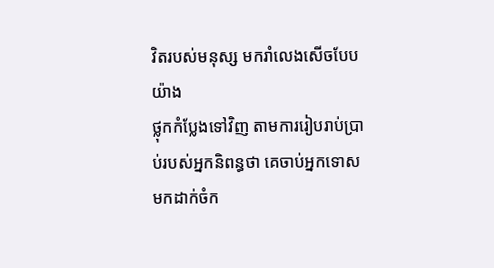វិតរបស់មនុស្ស មករាំលេងសើចបែបយ៉ាង
ថ្លុកកំប្លែងទៅវិញ តាមការរៀបរាប់ប្រាប់របស់អ្នកនិពន្ធថា គេចាប់អ្នកទោសមកដាក់ចំក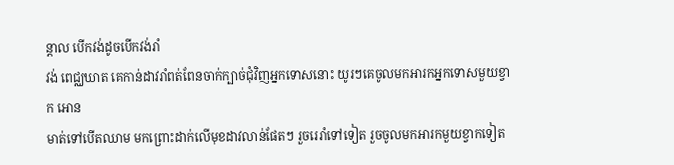ន្ដាល បើកវង់ដូចបើកវង់រាំ
វង់ ពេជ្ឈឃាត គេកាន់ដាវរាំពត់ពែនចាក់ក្បាច់ជុំវិញអ្នកទោសនោះ យូរៗគេចូលមកអារកអ្នកទោសមួយខ្វាក អោន
មាត់ទៅបើតឈាម មកព្រោះដាក់លើមុខដាវលាន់ផែតៗ រួចរេរាំទៅទៀត រួចចូលមកអារកមួយខ្វាកទៀត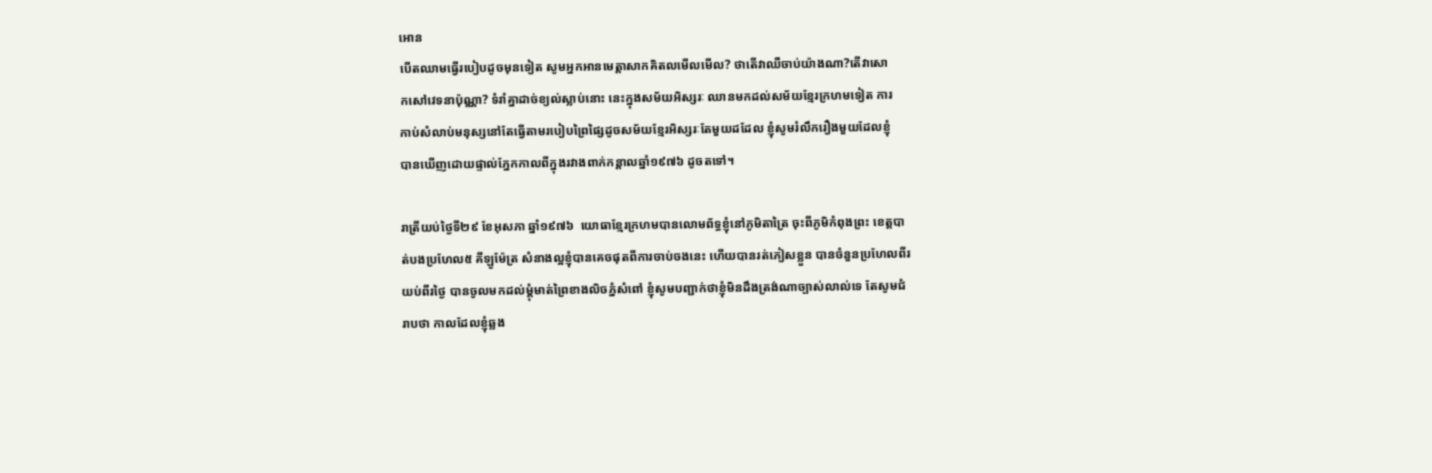អោន
បើតឈាមធ្វើរបៀបដូចមុនទៀត សូមអ្នកអានមេត្ដាសាកគិតលមើលមើល? ថាតើវាឈឺចាប់យ៉ាងណា?តើវាសោ
កសៅវេទនាប៉ុណ្ណា? ទំរាំគ្នាដាច់ខ្យល់ស្លាប់នោះ នេះក្នុងសម័យអិស្សរៈ ឈានមកដល់សម័យខ្មែរក្រហមទៀត ការ
កាប់សំលាប់មនុស្សនៅតែធ្វើតាមរបៀបព្រៃផ្សៃដូចសម័យខ្មែរអិស្សរៈតែមួយដដែល ខ្ញុំសូមរំលឹករឿងមួយដែលខ្ញុំ
បានឃើញដោយផ្ទាល់ភ្នែកកាលពីក្នុងរវាងពាក់កន្ដាលឆ្នាំ១៩៧៦ ដូចតទៅ។

រាត្រីយប់ថ្ងៃទី២៩ ខែអុសភា ឆ្នាំ១៩៧៦  យោធាខ្មែរក្រហមបានលោមព័ទ្ធខ្ញុំនៅភូមិតាត្រៃ ចុះពីភូមិកំពុងព្រះ ខេត្ដបា
ត់បងប្រហែល៥ គីឡូម៉ែត្រ សំនាងល្អខ្ញុំបានគេចផុតពីការចាប់ចងនេះ ហើយបានរត់ភៀសខ្លួន បានចំនួនប្រហែលពីរ
យប់ពីរថ្ងៃ បានចូលមកដល់ម្ដុំមាត់ព្រៃខាងលិចភ្នំសំពៅ ខ្ញុំសូមបញ្ជាក់ថាខ្ញុំមិនដឹងត្រង់ណាច្បាស់លាល់ទេ តែសូមជំ
រាបថា កាលដែលខ្ញុំឆ្លង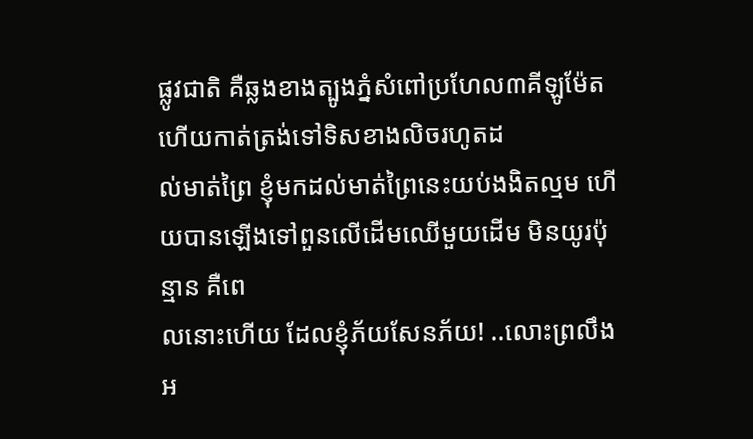ផ្លូវជាតិ គឺឆ្លងខាងត្បូងភ្នំសំពៅប្រហែល៣គីឡូម៉ែត ហើយកាត់ត្រង់ទៅទិសខាងលិចរហូតដ
ល់មាត់ព្រៃ ខ្ញុំមកដល់មាត់ព្រៃនេះយប់ងងិតល្មម ហើយបានឡើងទៅពួនលើដើមឈើមួយដើម មិនយូរប៉ុន្មាន គឺពេ
លនោះហើយ ដែលខ្ញុំភ័យសែនភ័យ! ..លោះព្រលឹងអ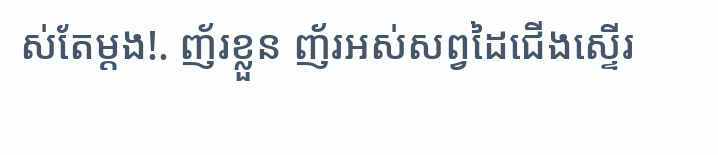ស់តែម្ដង!. ញ័រខ្លួន ញ័រអស់សព្វដៃជើងស្ទើរ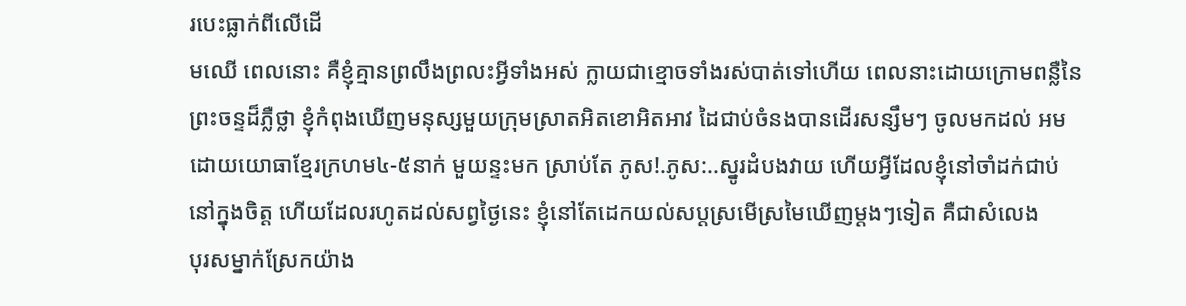របេះធ្លាក់ពីលើដើ
មឈើ ពេលនោះ គឺខ្ញុំគ្មានព្រលឹងព្រលះអ្វីទាំងអស់ ក្លាយជាខ្មោចទាំងរស់បាត់ទៅហើយ ពេលនាះដោយក្រោមពន្លឺនៃ
ព្រះចន្ទដ៏ភ្លឺថ្លា ខ្ញុំកំពុងឃើញមនុស្សមួយក្រុមស្រាតអិតខោអិតអាវ ដៃជាប់ចំនងបានដើរសន្សឹមៗ ចូលមកដល់ អម
ដោយយោធាខ្មែរក្រហម៤-៥នាក់ មួយន្ទះមក ស្រាប់តែ ភូស!.ភូស:..ស្នូរដំបងវាយ ហើយអ្វីដែលខ្ញុំនៅចាំដក់ជាប់
នៅក្នុងចិត្ដ ហើយដែលរហូតដល់សព្វថ្ងៃនេះ ខ្ញុំនៅតែដេកយល់សប្ដស្រមើស្រមៃឃើញម្ដងៗទៀត គឺជាសំលេង
បុរសម្នាក់ស្រែកយ៉ាង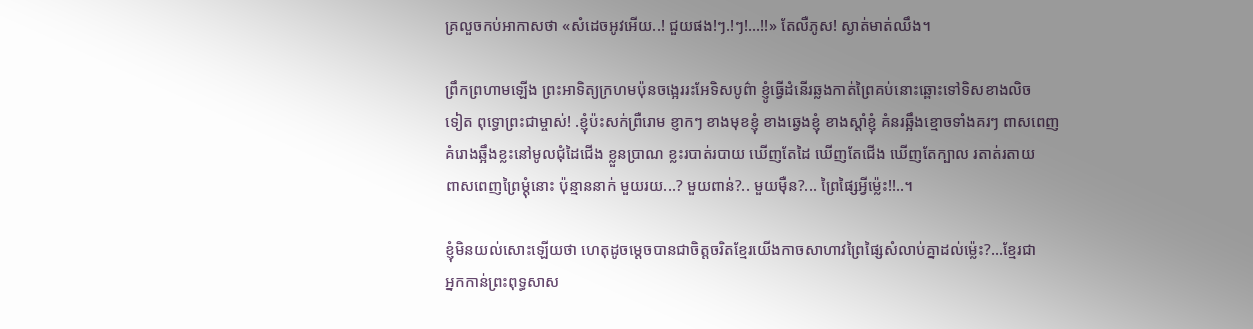គ្រលួចកប់អាកាសថា «សំដេចអូវអើយ..! ជួយផង!ៗ.!ៗ!...!!» តែលឺភូស! ស្ងាត់មាត់ឈឹង។

ព្រឹកព្រហាមឡើង ព្រះអាទិត្យក្រហមប៉ុនចង្អេររះអែទិសបូព៌ា ខ្ញូំធ្វើដំនើរឆ្លងកាត់ព្រៃគប់នោះឆ្ពោះទៅទិសខាងលិច
ទៀត ពុទ្ធោព្រះជាម្ចាស់! .ខ្ញុំប៉ះសក់ព្រឺរោម ខ្ញាកៗ ខាងមុខខ្ញុំ ខាងឆ្វេងខ្ញុំ ខាងស្ដាំខ្ញុំ គំនរឆ្អឹងខ្មោចទាំងគរៗ ពាសពេញ
គំរោងឆ្អឹងខ្លះនៅមូលជុំដៃជើង ខ្លួនប្រាណ ខ្លះរបាត់របាយ ឃើញតែដៃ ឃើញតែជើង ឃើញតែក្បាល រតាត់រតាយ
ពាសពេញព្រៃម្ដុំនោះ ប៉ុន្មាននាក់ មួយរយ...? មួយពាន់?.. មួយម៉ឺន?... ព្រៃផ្សៃអ្វីម៉្លេះ!!..។

ខ្ញុំមិនយល់សោះឡើយថា ហេតុដូចម្ដេចបានជាចិត្ដចរិតខ្មែរយើងកាចសាហាវព្រៃផ្សៃសំលាប់គ្នាដល់ម្ល៉េះ?...ខ្មែរជា
អ្នកកាន់ព្រះពុទ្ធសាស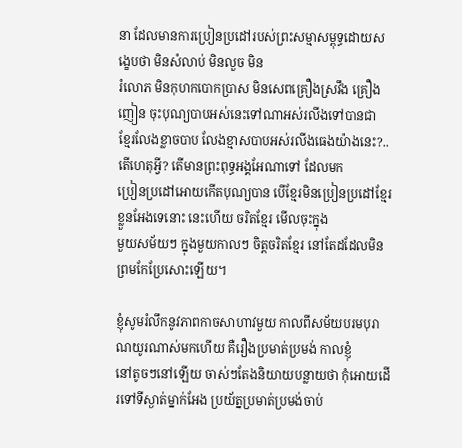នា ដែលមានការប្រៀនប្រដៅរបស់ព្រះសម្មាសម្ពុទ្ធដោយសង្ខេបថា មិនសំលាប់ មិនលួច មិន
រំលោភ មិនកុហកបោកប្រាស មិនសេពគ្រឿងស្រវឹង គ្រឿងញៀន ចុះបុណ្យបាបអស់នេះទៅណាអស់រលីងទៅបានជា
ខ្មែរលែងខ្លាចបាប លែងខ្មាសបាបអស់រលីងធេងយ៉ាងនេះ?.. តើហេតុអ្វី? តើមានព្រះពុទ្ធអង្គអែណាទៅ ដែលមក
ប្រៀនប្រដៅអោយកើតបុណ្យបាន បើខ្មែរមិនប្រៀនប្រដៅខ្មែរខ្លួនអែងទេនោះ នេះហើយ ចរិតខ្មែរ មើលចុះក្នុង
មួយសម័យៗ ក្នុងមួយកាលៗ ចិត្ដចរិតខ្មែរ នៅតែដដែលមិនព្រមកែប្រែសោះឡើយ។

ខ្ញុំសូមរំលឹកនូវភាពកាចសាហាវមួយ កាលពីសម័យបរមបុរាណយូរណាស់មកហើយ គឺរឿងប្រមាត់ប្រមង់ កាលខ្ញុំ
នៅតូចៗនៅឡើយ ចាស់ៗតែងនិយាយបន្លាយថា កុំអោយដើរទៅទីស្ងាត់ម្នាក់អែង ប្រយ័ត្នប្រមាត់ប្រមង់ចាប់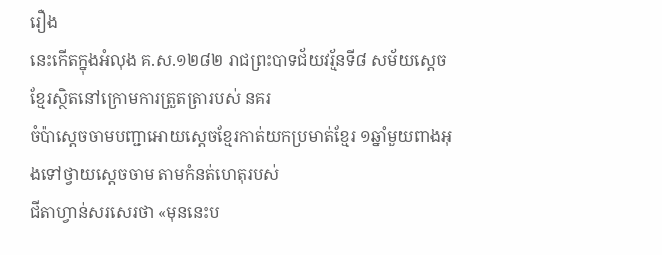រឿង
នេះកើតក្នុងអំលុង គ.ស.១២៨២ រាជព្រះបាទជ័យវរ្ម័នទី៨ សម័យស្ដេចខ្មែរស្ថិតនៅក្រោមការត្រួតត្រារបស់ នគរ
ចំប៉ាស្ដេចចាមបញ្ជាអោយស្ដេចខ្មែរកាត់យកប្រមាត់ខ្មែរ ១ឆ្នាំមួយពាងអុងទៅថ្វាយស្ដេចចាម តាមកំនត់ហេតុរបស់
ជីតាហ្វាន់សរសេរថា «មុននេះប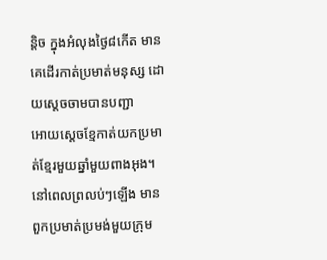ន្ដិច ក្នុងអំលុងថ្ងៃ៨កើត មានគេដើរកាត់ប្រមាត់មនុស្ស ដោយស្ដេចចាមបានបញ្ជា
អោយស្ដេចខ្មែកាត់យកប្រមាត់ខ្មែរមួយឆ្នាំមួយពាងអុង។ នៅពេលព្រលប់ៗឡើង មានពួកប្រមាត់ប្រមង់មួយក្រុម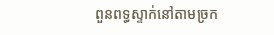ពួនពទ្ធស្ទាក់នៅតាមច្រក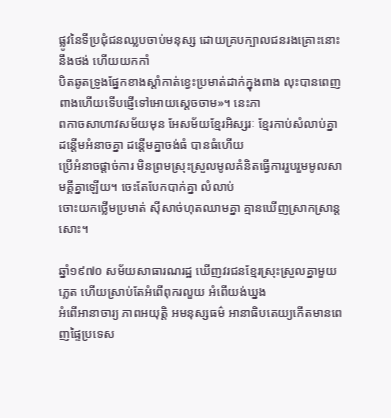ផ្លូវនៃទីប្រជុំជនឈ្លបចាប់មនុស្ស ដោយគ្របក្បាលជនរងគ្រោះនោះនឹងថង់ ហើយយកកាំ
បិតឆូតទ្រូងផ្នែកខាងស្ដាំកាត់ខ្វេះប្រមាត់ដាក់ក្នុងពាង លុះបានពេញពាងហើយទើបផ្ញើទៅអោយស្ដេចចាម»។ នេះភា
ពកាចសាហាវសម័យមុន អែសម័យខ្មែរអិស្សរៈ ខ្មែរកាប់សំលាប់គ្នា ដន្ដើមអំនាចគ្នា ដន្ដើមគ្នាចង់ធំ បានធំហើយ
ប្រើអំនាចផ្ដាច់ការ មិនព្រមស្រុះស្រួលមូលគំនិតធ្វើការរួបរួមមូលសាមគ្គីគ្នាឡើយ។ ចេះតែបែកបាក់គ្នា លំលាប់
ចោះយកថ្លើមប្រមាត់ ស៊ីសាច់ហុតឈាមគ្នា គ្មានឃើញស្រាកស្រាន្ដសោះ។

ឆ្នាំ១៩៧០ សម័យសាធារណរដ្ឋ ឃើញវរជនខ្មែរស្រុះស្រួលគ្នាមួយភ្លេត ហើយស្រាប់តែអំពើពុករលួយ អំពើយង់ឃ្នង
អំពើអានាចារ្យ ភាពអយុត្ដិ អមនុស្សធម៌ អានាធិបតេយ្យកើតមានពេញផ្ទៃប្រទេស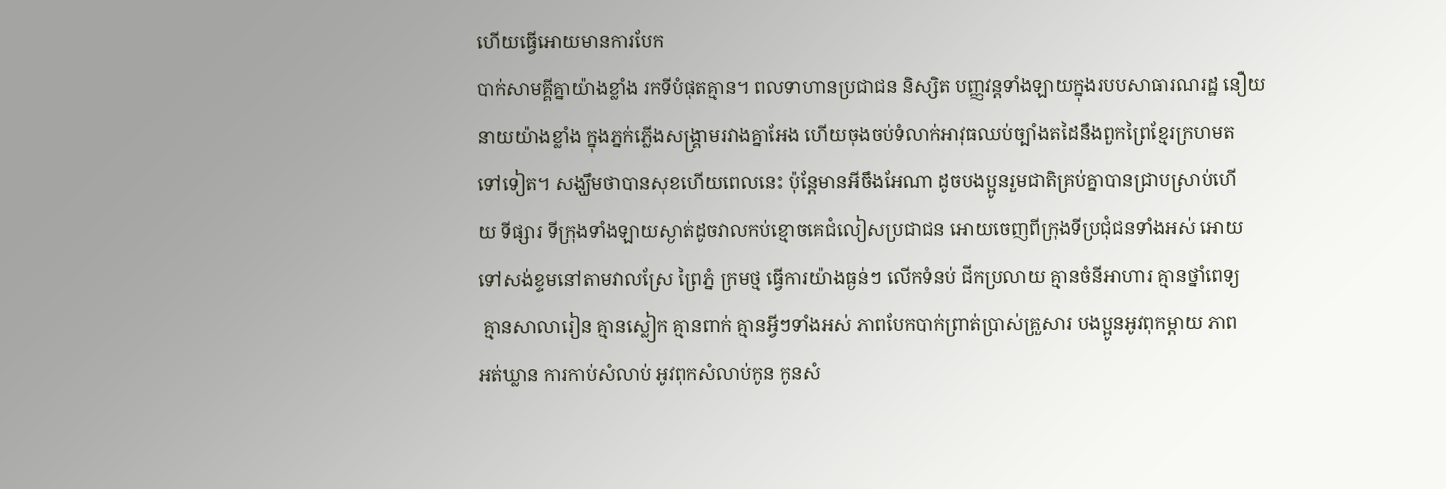ហើយធ្វើអោយមានការបែក
បាក់សាមគ្គីគ្នាយ៉ាងខ្លាំង រកទីបំផុតគ្មាន។ ពលទាហានប្រជាជន និស្សិត បញ្ញវន្ដទាំងឡាយក្នុងរបបសាធារណរដ្ឋ នឿយ
នាយយ៉ាងខ្លាំង ក្នុងភ្នក់ភ្លើងសង្រ្គាមរវាងគ្នាអែង ហើយចុងចប់ទំលាក់អាវុធឈប់ច្បាំងតដៃនឹងពួកព្រៃខ្មែរក្រហមត
ទៅទៀត។ សង្ឃឹមថាបានសុខហើយពេលនេះ ប៉ុន្ដែមានអីចឹងអែណា ដូចបងប្អូនរួមជាតិគ្រប់គ្នាបានជ្រាបស្រាប់ហើ
យ ទីផ្សារ ទីក្រុងទាំងឡាយស្ងាត់ដូចវាលកប់ខ្មោចគេជំលៀសប្រជាជន អោយចេញពីក្រុងទីប្រជុំជនទាំងអស់ អោយ
ទៅសង់ខ្ទមនៅតាមវាលស្រែ ព្រៃភ្នំ ក្រមថ្ម ធ្វើការយ៉ាងធ្ងន់ៗ លើកទំនប់ ជីកប្រលាយ គ្មានចំនីអាហារ គ្មានថ្នាំពេទ្យ
 គ្មានសាលារៀន គ្មានស្លៀក គ្មានពាក់ គ្មានអ្វីៗទាំងអស់ ភាពបែកបាក់ព្រាត់ប្រាស់គ្រួសារ បងប្អូនអូវពុកម្ដាយ ភាព
អត់ឃ្លាន ការកាប់សំលាប់ អូវពុកសំលាប់កូន កូនសំ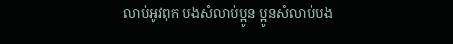លាប់អូវពុក បងសំលាប់ប្អូន ប្អូនសំលាប់បង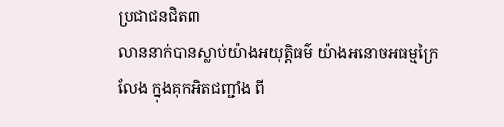ប្រជាជនជិត៣
លាននាក់បានស្លាប់យ៉ាងអយុត្ដិធម៌ យ៉ាងអនោចអធម្មក្រៃលែង ក្នុងគុកអិតជញ្ជាំង ពី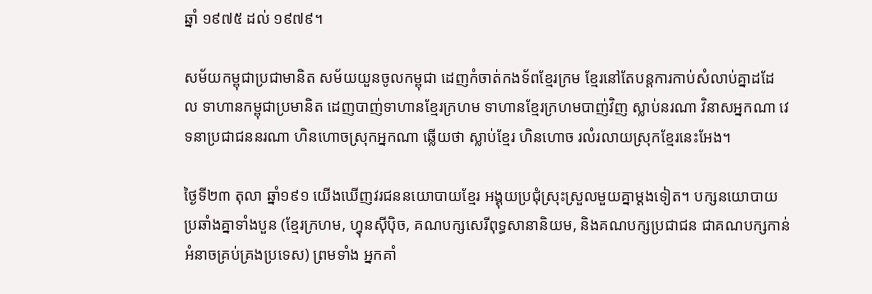ឆ្នាំ ១៩៧៥ ដល់ ១៩៧៩។

សម័យកម្ពុជាប្រជាមានិត សម័យយួនចូលកម្ពុជា ដេញកំចាត់កងទ័ពខ្មែរក្រម ខ្មែរនៅតែបន្ដការកាប់សំលាប់គ្នាដដែ
ល ទាហានកម្ពុជាប្រមានិត ដេញបាញ់ទាហានខ្មែរក្រហម ទាហានខ្មែរក្រហមបាញ់វិញ ស្លាប់នរណា វិនាសអ្នកណា វេ
ទនាប្រជាជននរណា ហិនហោចស្រុកអ្នកណា ឆ្លើយថា ស្លាប់ខ្មែរ ហិនហោច រលំរលាយស្រុកខ្មែរនេះអែង។

ថ្ងៃទី២៣ តុលា ឆ្នាំ១៩១ យើងឃើញវរជននយោបាយខ្មែរ អង្គុយប្រជុំស្រុះស្រួលមួយគ្នាម្ដងទៀត។ បក្សនយោបាយ
ប្រឆាំងគ្នាទាំងបួន (ខ្មែរក្រហម, ហ្វុនស៊ីប៉ិច, គណបក្សសេរីពុទ្ធសានានិយម, និងគណបក្សប្រជាជន ជាគណបក្សកាន់
អំនាចគ្រប់គ្រងប្រទេស) ព្រមទាំង អ្នកគាំ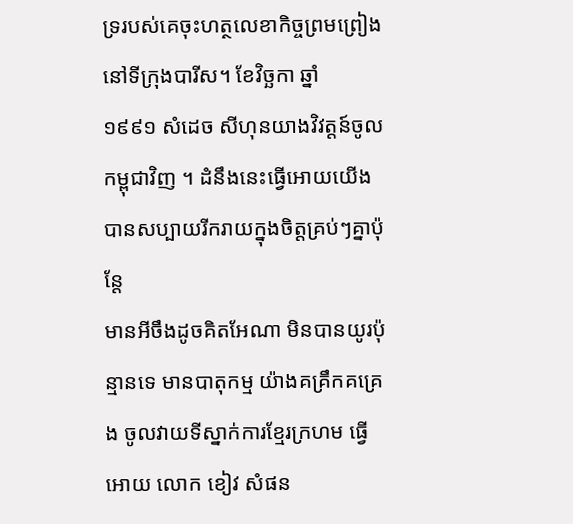ទ្ររបស់គេចុះហត្ថលេខាកិច្ចព្រមព្រៀងនៅទីក្រុងបារីស។ ខែវិច្ឆកា ឆ្នាំ
១៩៩១ សំដេច សីហុនយាងវិវត្ដន៍ចូលកម្ពុជាវិញ ។ ដំនឹងនេះធ្វើអោយយើងបានសប្បាយរីករាយក្នុងចិត្ដគ្រប់ៗគ្នាប៉ុន្ដែ
មានអីចឹងដូចគិតអែណា មិនបានយូរប៉ុន្មានទេ មានបាតុកម្ម យ៉ាងគគ្រឹកគគ្រេង ចូលវាយទីស្នាក់ការខ្មែរក្រហម ធ្វើ
អោយ លោក ខៀវ សំផន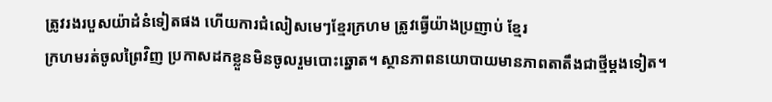ត្រូវរងរបួសយ៉ាដំនំទៀតផង ហើយការជំលៀសមេៗខ្មែរក្រហម ត្រូវធ្វើយ៉ាងប្រញាប់ ខ្មែរ
ក្រហមរត់ចូលព្រៃវិញ ប្រកាសដកខ្លួនមិនចូលរួមបោះឆ្នោត។ ស្ថានភាពនយោបាយមានភាពតាតឹងជាថ្មីម្ដងទៀត។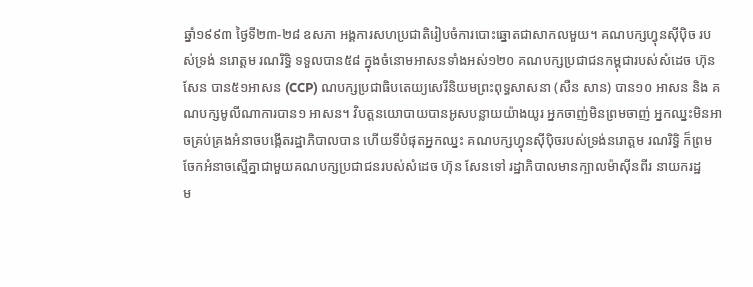ឆ្នាំ១៩៩៣ ថ្ងៃទី២៣-២៨ ឧសភា អង្គការសហប្រជាតិរៀបចំការបោះឆ្នោតជាសាកលមួយ។ គណបក្សហ្វុនស៊ីប៉ិច រប
ស់ទ្រង់ នរោត្ដម រណរិទ្ធិ ទទួលបាន៥៨ ក្នុងចំនោមអាសនទាំងអស់១២០ គណបក្សប្រជាជនកម្ពុជារបស់សំដេច ហ៊ុន
សែន បាន៥១អាសន (CCP) ណបក្សប្រជាធិបតេយ្យសេរីនិយមព្រះពុទ្ធសាសនា (សឺន សាន) បាន១០ អាសន និង គ
ណបក្សមូលីណាការបាន១ អាសន។ វិបត្ដនយោបាយបានអូសបន្លាយយ៉ាងយូរ អ្នកចាញ់មិនព្រមចាញ់ អ្នកឈ្នះមិនអា
ចគ្រប់គ្រងអំនាចបង្កើតរដ្ឋាភិបាលបាន ហើយទីបំផុតអ្នកឈ្នះ គណបក្សហ្វុនស៊ីប៉ិចរបស់ទ្រង់នរោត្ដម រណរិទ្ធិ ក៏ព្រម
ចែកអំនាចស្មើគ្នាជាមួយគណបក្សប្រជាជនរបស់សំដេច ហ៊ុន សែនទៅ រដ្ឋាភិបាលមានក្បាលម៉ាស៊ីនពីរ នាយករដ្ឋ
ម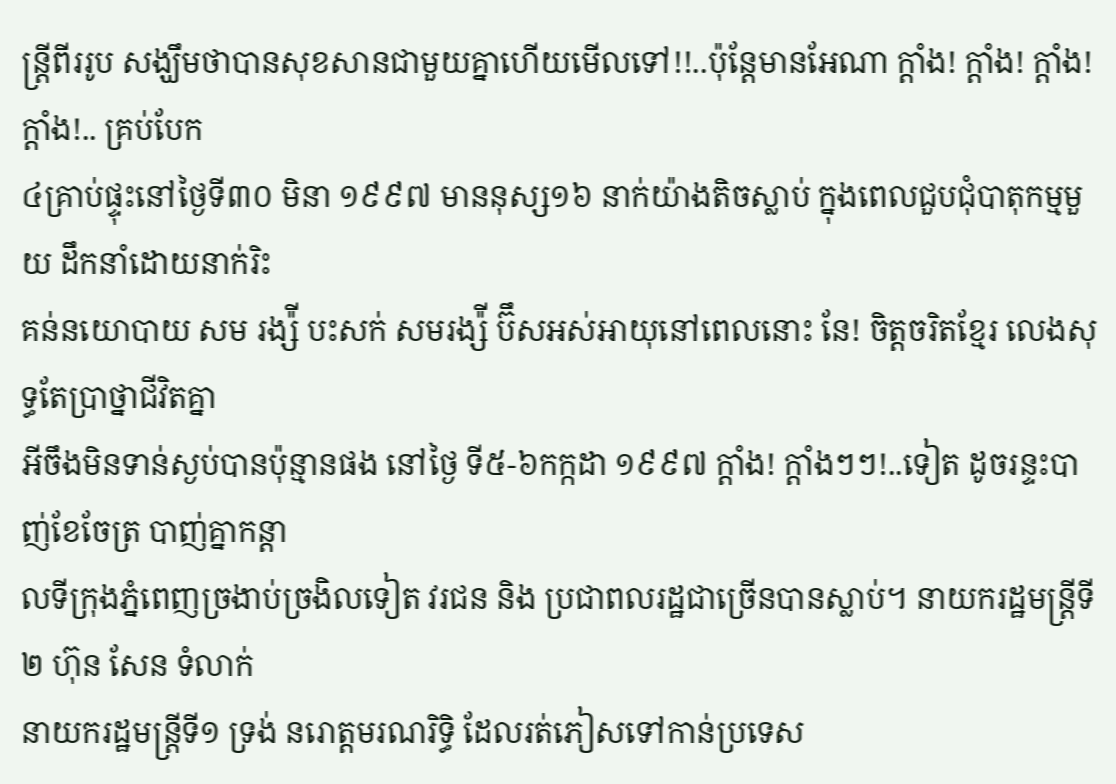ន្រ្ដីពីររូប សង្ឃឹមថាបានសុខសានជាមួយគ្នាហើយមើលទៅ!!..ប៉ុន្ដែមានអែណា ក្ដាំង! ក្ដាំង! ក្ដាំង! ក្ដាំង!.. គ្រប់បែក
៤គ្រាប់ផ្ទុះនៅថ្ងៃទី៣០ មិនា ១៩៩៧ មាននុស្ស១៦ នាក់យ៉ាងតិចស្លាប់ ក្នុងពេលជួបជុំបាតុកម្មមួយ ដឹកនាំដោយនាក់រិះ
គន់នយោបាយ សម រង្ស៉ី បះសក់ សមរង្ស៉ី ប៊ឹសអស់អាយុនៅពេលនោះ នែ! ចិត្ដចរិតខ្មែរ លេងសុទ្ធតែប្រាថ្នាជីវិតគ្នា
អីចឹងមិនទាន់ស្ងប់បានប៉ុន្មានផង នៅថ្ងៃ ទី៥-៦កក្កដា ១៩៩៧ ក្ដាំង! ក្ដាំងៗៗ!..ទៀត ដូចរន្ទះបាញ់ខែចែត្រ បាញ់គ្នាកន្ដា
លទីក្រុងភ្នំពេញច្រងាប់ច្រងិលទៀត វរជន និង ប្រជាពលរដ្ឋជាច្រើនបានស្លាប់។ នាយករដ្ឋមន្រ្ដីទី២ ហ៊ុន សែន ទំលាក់
នាយករដ្ឋមន្រ្ដីទី១ ទ្រង់ នរោត្ដមរណរិទ្ធិ ដែលរត់ភៀសទៅកាន់ប្រទេស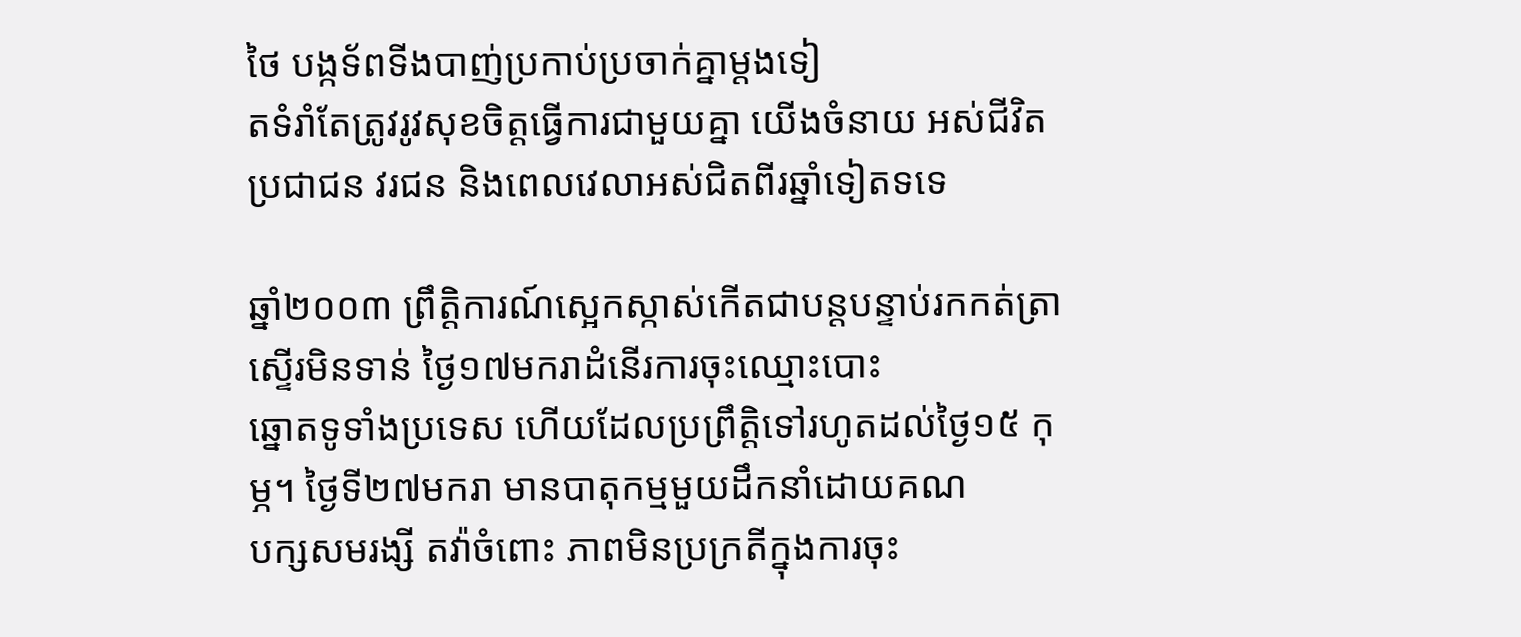ថៃ បង្កទ័ពទីងបាញ់ប្រកាប់ប្រចាក់គ្នាម្ដងទៀ
តទំរាំតែត្រូវរូវសុខចិត្ដធ្វើការជាមួយគ្នា យើងចំនាយ អស់ជីវិតប្រជាជន វរជន និងពេលវេលាអស់ជិតពីរឆ្នាំទៀតទទេ

ឆ្នាំ២០០៣ ព្រឹត្ដិការណ៍ស្អេកស្កាស់កើតជាបន្តបន្ទាប់រកកត់ត្រាស្ទើរមិនទាន់ ថ្ងៃ១៧មករាដំនើរការចុះឈ្មោះបោះ
ឆ្នោតទូទាំងប្រទេស ហើយដែលប្រព្រឹត្ដិទៅរហូតដល់ថ្ងៃ១៥ កុម្ភ។ ថ្ងៃទី២៧មករា មានបាតុកម្មមួយដឹកនាំដោយគណ
បក្សសមរង្សី តវ៉ាចំពោះ ភាពមិនប្រក្រតីក្នុងការចុះ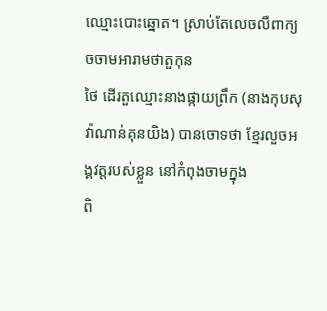ឈ្មោះបោះឆ្នោត។ ស្រាប់តែលេចលឺពាក្យចចាមអារាមថាតួកុន
ថៃ ដើរតួឈ្មោះនាងផ្កាយព្រឹក (នាងកុបសុវ៉ាណាន់គុនយិង) បានចោទថា ខ្មែរលួចអង្គវត្ដរបស់ខ្លួន នៅកំពុងចាមក្នុង
ពិ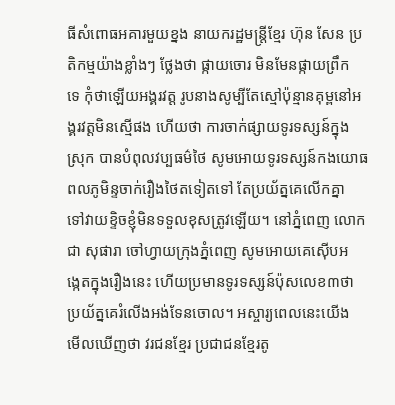ធីសំពោធអគារមួយខ្នង នាយករដ្ឋមន្រ្ដីខ្មែរ ហ៊ុន សែន ប្រតិកម្មយ៉ាងខ្លាំងៗ ថ្លែងថា ផ្កាយចោរ មិនមែនផ្កាយព្រឹក
ទេ កុំថាឡើយអង្គរវត្ដ រូបនាងសូម្បីតែស្មៅប៉ុន្មានគុម្ពនៅអង្គរវត្ដមិនស្មើផង ហើយថា ការចាក់ផ្សាយទូរទស្សន៍ក្នុង
ស្រុក បានបំពុលវប្បធម៌ថៃ សូមអោយទូរទស្សន៍កងយោធពលភូមិន្ទចាក់រឿងថៃតទៀតទៅ តែប្រយ័ត្នគេលើកគ្នា
ទៅវាយខ្ទិចខ្ញុំមិនទទួលខុសត្រូវឡើយ។ នៅភ្នំពេញ លោក ជា សុផារា ចៅហ្វាយក្រុងភ្នំពេញ សូមអោយគេស៊ើបអ
ង្កេតក្នុងរឿងនេះ ហើយប្រមានទូរទស្សន៍ប៉ុសលេខ៣ថា ប្រយ័ត្នគេរំលើងអង់ទែនចោល។ អស្ចារ្យពេលនេះយើង
មើលឃើញថា វរជនខ្មែរ ប្រជាជនខ្មែរតូ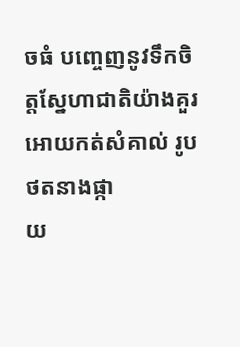ចធំ បញ្ចេញនូវទឹកចិត្ដស្នែហាជាតិយ៉ាងគួរអោយកត់សំគាល់ រូបថតនាងផ្កា
យ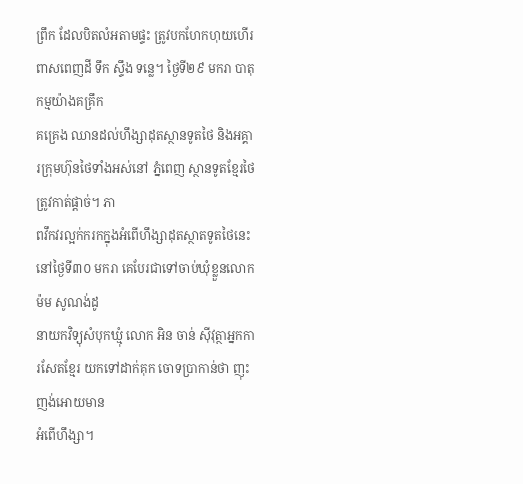ព្រឹក ដែលបិតលំអតាមផ្ទះ ត្រូវបកហែកហុយហើរពាសពេញដី ទឹក ស្ទឹង ទន្លេ។ ថ្ងៃទី២៩ មករា បាតុកម្មយ៉ាងគគ្រឹក
គគ្រេង ឈានដល់ហឹង្សាដុតស្ថានទូតថៃ និងអគ្គារក្រុមហ៊ុនថៃទាំងអស់នៅ ភ្នំពេញ ស្ថានទូតខ្មែរថៃត្រូវកាត់ផ្ដាច់។ ភា
ពវឹកវរល្អក់ករកក្នុងអំពើហឹង្សាដុតស្ថាតទូតថៃនេះ នៅថ្ងៃទី៣០ មករា គេបែរជាទៅចាប់ឃុំខ្លួនលោក ម៉ម សូណង់ដូ
នាយកវិទ្យុសំបុកឃ្មុំ លោក អិន ចាន់ ស៊ីវុត្ថាអ្នកការសែតខ្មែរ យកទៅដាក់គុក ចោទប្រាកាន់ថា ញុះញង់អោយមាន
អំពើហឹង្សា។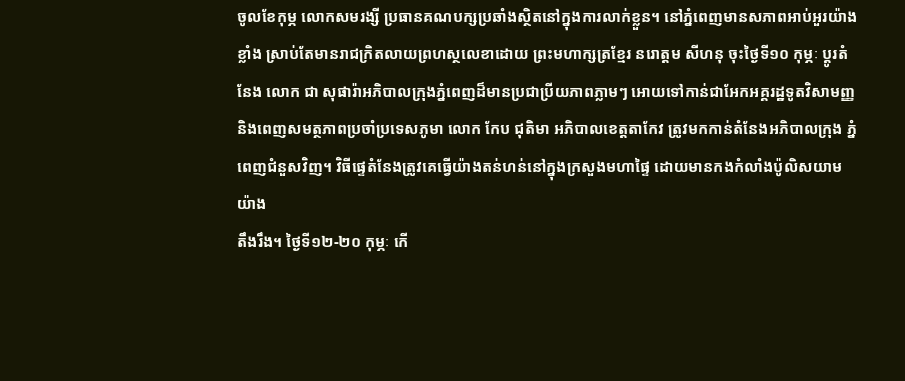ចូលខែកុម្ភ លោកសមរង្សី ប្រធានគណបក្សប្រឆាំងស្ថិតនៅក្នុងការលាក់ខ្លួន។ នៅភ្នំពេញមានសភាពអាប់អួរយ៉ាង
ខ្លាំង ស្រាប់តែមានរាជក្រិតលាយព្រហស្ថលេខាដោយ ព្រះមហាក្សត្រខ្មែរ នរោត្ដម សីហនុ ចុះថ្ងៃទី១០ កុម្ភៈ ប្ដូរតំ
នែង លោក ជា សុផារ៉ាអភិបាលក្រុងភ្នំពេញដ៏មានប្រជាប្រីយភាពភ្លាមៗ អោយទៅកាន់ជាអែកអគ្គរដ្ឋទូតវិសាមញ្ញ
និងពេញសមត្ថភាពប្រចាំប្រទេសភូមា លោក កែប ជុតិមា អភិបាលខេត្ដតាកែវ ត្រូវមកកាន់តំនែងអភិបាលក្រុង ភ្នំ
ពេញជំនួសវិញ។ វិធីផ្ទេតំនែងត្រូវគេធ្វើយ៉ាងតន់ហន់នៅក្នុងក្រសួងមហាផ្ទៃ ដោយមានកងកំលាំងប៉ូលិសយាមយ៉ាង
តឹងរឹង។ ថ្ងៃទី១២-២០ កុម្ភៈ កើ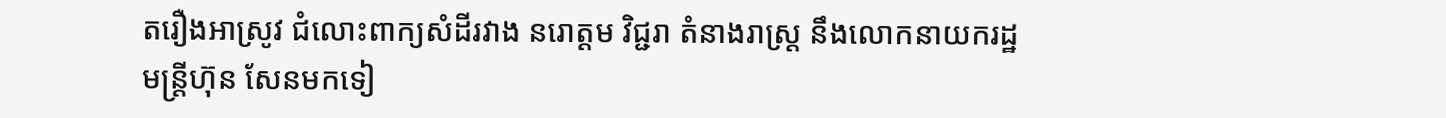តរឿងអាស្រូវ ជំលោះពាក្យសំដីរវាង នរោត្ដម វិជ្ជរា តំនាងរាស្រ្ដ នឹងលោកនាយករដ្ឋ
មន្រ្ដីហ៊ុន សែនមកទៀ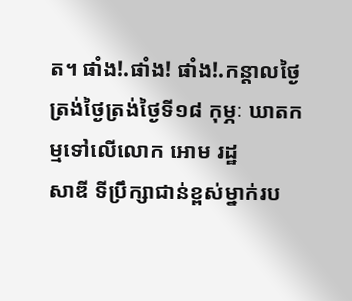ត។ ផាំង!.ផាំង! ផាំង!.កន្ដាលថ្ងៃត្រង់ថ្ងៃត្រង់ថ្ងៃទី១៨ កុម្ភៈ ឃាតកម្មទៅលើលោក អោម រដ្ឋ
សាឌី ទីប្រឹក្សាជាន់ខ្ពស់ម្នាក់រប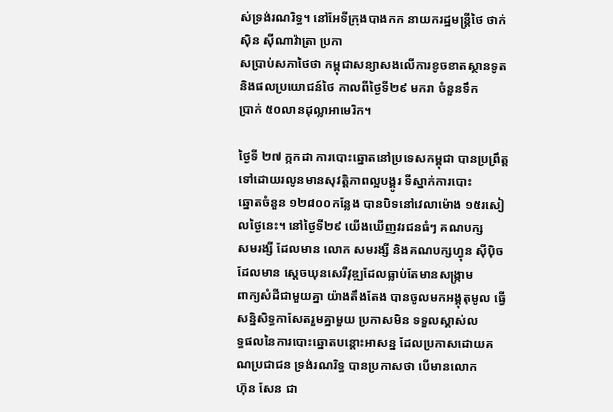ស់ទ្រង់រណរិទ្ធ។ នៅអែទីក្រុងបាងកក នាយករដ្ឋមន្រ្ដីថៃ ថាក់ស៊ិន ស៊ីណាវ៉ាត្រា ប្រកា
សប្រាប់សភាថៃថា កម្ពុជាសន្យាសងលើការខូចខាតស្ថានទូត និងផលប្រយោជន៍ថៃ កាលពីថ្ងៃទី២៩ មករា ចំនួនទឹក
ប្រាក់ ៥០លានដុល្លាអាមេរិក។

ថ្ងៃទី ២៧ ក្កកដា ការបោះឆ្នោតនៅប្រទេសកម្ពុជា បានប្រព្រឹត្ដទៅដោយរលូនមានសុវត្ដិភាពល្អបង្គូរ ទីស្នាក់ការបោះ
ឆ្នោតចំនួន ១២៨០០កន្លែង បានបិទនៅវេលាម៉ោង ១៥រសៀលថ្ងៃនេះ។ នៅថ្ងៃទី២៩ យើងឃើញវរជនធំៗ គណបក្ស
សមរង្សី ដែលមាន លោក សមរង្សី និងគណបក្សហ្វុន ស៊ីប៉ិចដែលមាន ស្ដេចឃុនសេរីវុឌ្ឍដែលធ្លាប់តែមានសង្រ្កាម
ពាក្យសំដីជាមួយគ្នា យ៉ាងតឹងតែង បានចូលមកអង្គុតុមូល ធ្វើសន្និសិទ្ធកាសែតរួមគ្នាមួយ ប្រកាសមិន ទទួលស្គាស់ល
ទ្ធផលនៃការបោះឆ្នោតបន្ដោះអាសន្ន ដែលប្រកាសដោយគណប្រជាជន ទ្រង់រណរិទ្ធ បានប្រកាសថា បើមានលោក
ហ៊ុន សែន ជា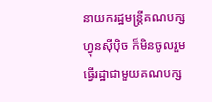នាយករដ្ឋមន្រ្តីគណបក្សហ្វុនស៊ីប៉ិច ក៏មិនចូលរួមធ្វើរដ្ឋាជាមួយគណបក្ស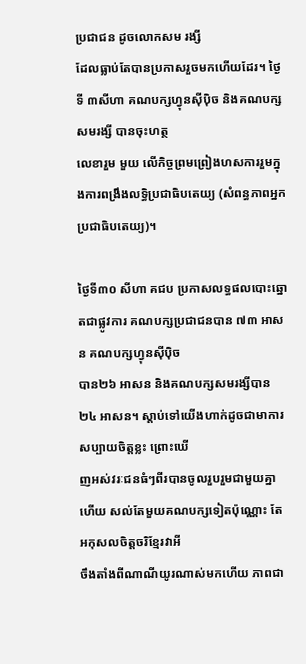ប្រជាជន ដូចលោកសម រង្សី
ដែលធ្លាប់តែបានប្រកាសរួចមកហើយដែរ។ ថ្ងៃទី ៣សីហា គណបក្សហ្វុនស៊ីប៉ិច និងគណបក្សសមរង្សី បានចុះហត្ថ
លេខារួម មួយ លើកិច្ចព្រមព្រៀងហសការរួមក្នុងការពង្រឹងលទ្ធិប្រជាធិបតេយ្យ (សំពន្ធភាពអ្នកប្រជាធិបតេយ្យ)។

ថ្ងៃទី៣០ សីហា គជប ប្រកាសលទ្ធផលបោះឆ្នោតជាផ្លូវការ គណបក្សប្រជាជនបាន ៧៣ អាសន គណបក្សហ្វុនស៊ីប៉ិច
បាន២៦ អាសន និងគណបក្សសមរង្សីបាន ២៤ អាសន។ ស្ដាប់ទៅយើងហាក់ដូចជាមាការសប្បាយចិត្ដខ្លះ ព្រោះឃើ
ញអស់វរៈជនធំៗពីរបានចូលរួបរួមជាមួយគ្នាហើយ សល់តែមួយគណបក្សទៀតប៉ុណ្ណោះ តែអកុសលចិត្ដចរិខ្មែរវាអី
ចឹងតាំងពីណាណីយូរណាស់មកហើយ ភាពជា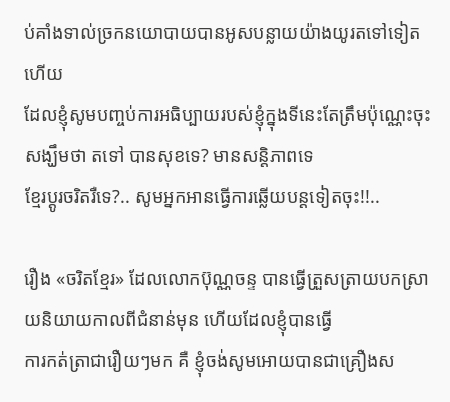ប់គាំងទាល់ច្រកនយោបាយបានអូសបន្លាយយ៉ាងយូរតទៅទៀត ហើយ
ដែលខ្ញុំសូមបញ្ចប់ការអធិប្បាយរបស់ខ្ញុំក្នុងទីនេះតែត្រឹមប៉ុណ្ណេះចុះ សង្ឃឹមថា តទៅ បានសុខទេ? មានសន្ដិភាពទេ
ខ្មែរប្ដូរចរិតរឺទេ?.. សូមអ្នកអានធ្វើការឆ្លើយបន្ដទៀតចុះ!!..

រឿង «ចរិតខ្មែរ» ដែលលោកប៊ុណ្ណចន្ទ បានធ្វើត្រួសត្រាយបកស្រាយនិយាយកាលពីជំនាន់មុន ហើយដែលខ្ញុំបានធ្វើ
ការកត់ត្រាជារឿយៗមក គឺ ខ្ញុំចង់សូមអោយបានជាគ្រឿងស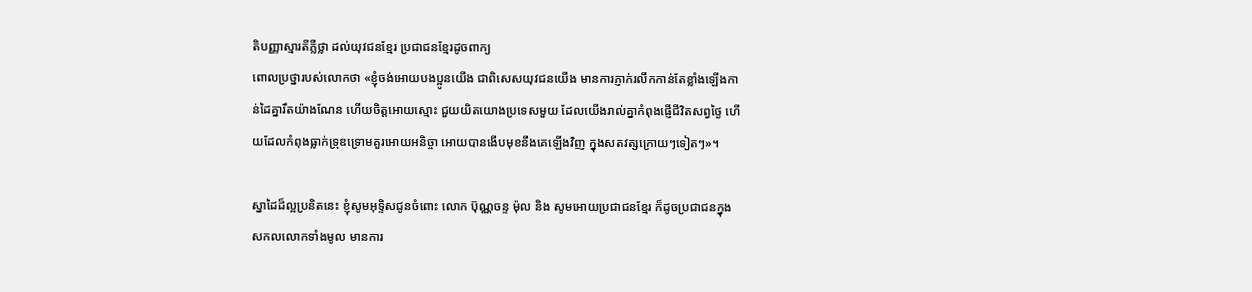តិបញ្ញាស្មារតីភ្លឺថ្លា ដល់យុវជនខ្មែរ ប្រជាជនខ្មែរដូចពាក្យ
ពោលប្រថ្នារបស់លោកថា «ខ្ញុំចង់អោយបងប្អូនយើង ជាពិសេសយុវជនយើង មានការភ្ញាក់រលឹកកាន់តែខ្លាំងឡើងកា
ន់ដៃគ្នារឹតយ៉ាងណែន ហើយចិត្ដអោយស្មោះ ជួយយិតយោងប្រទេសមួយ ដែលយើងរាល់គ្នាកំពុងផ្ញើជីវិតសព្វថ្ងៃ ហើ
យដែលកំពុងធ្លាក់ទ្រុឌទ្រោមគួរអោយអនិច្ចា អោយបានងើបមុខនឹងគេឡើងវិញ ក្នុងសតវត្សក្រោយៗទៀតៗ»។

ស្នាដៃដ៏ល្អប្រនិតនេះ ខ្ញុំសូមអុទ្ទិសជូនចំពោះ លោក ប៊ុណ្ណចន្ទ ម៉ុល និង សូមអោយប្រជាជនខ្មែរ ក៏ដូចប្រជាជនក្នុង
សកលលោកទាំងមូល មានការ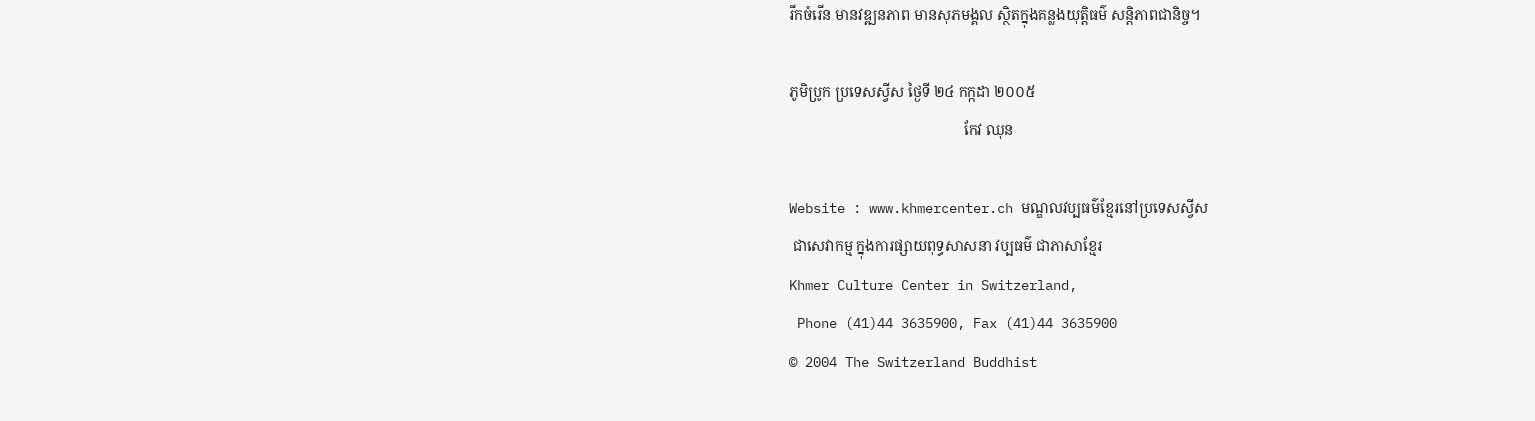រីកចំរើន មានវឌ្ឍនភាព មានសុភមង្គល ស្ថិតក្នុងគន្លងយុត្ដិធម៌ សន្ដិភាពជានិច្ច។

ភូមិប្រូក ប្រទេសស្វីស ថ្ងៃទី ២៤ កក្កដា ២០០៥
                                                កែវ ឈុន

Website : www.khmercenter.ch មណ្ឌលវប្បធម៌ខ្មែរនៅប្រទេសស្វីស
 ជាសេវាកម្ម ក្នុងការផ្សាយពុទ្ធសាសនា វប្បធម៌ ជាភាសាខ្មែរ
Khmer Culture Center in Switzerland,
 Phone (41)44 3635900, Fax (41)44 3635900
© 2004 The Switzerland Buddhist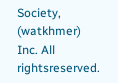Society, (watkhmer) Inc. All rightsreserved.